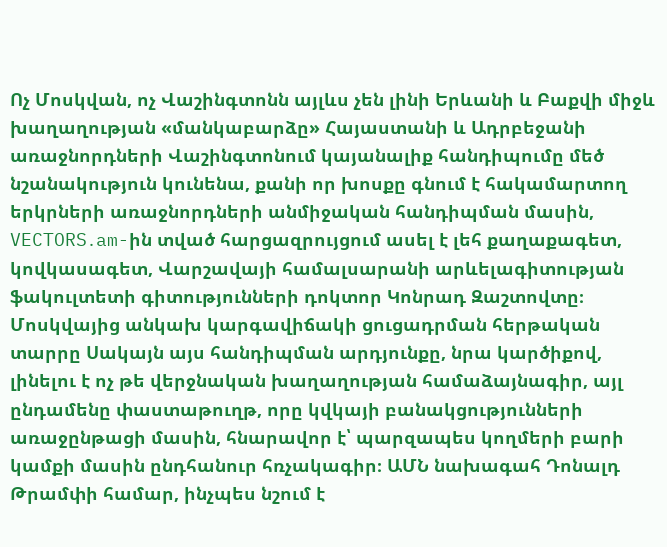Ոչ Մոսկվան, ոչ Վաշինգտոնն այլևս չեն լինի Երևանի և Բաքվի միջև խաղաղության «մանկաբարձը» Հայաստանի և Ադրբեջանի առաջնորդների Վաշինգտոնում կայանալիք հանդիպումը մեծ նշանակություն կունենա, քանի որ խոսքը գնում է հակամարտող երկրների առաջնորդների անմիջական հանդիպման մասին, VECTORS․am-ին տված հարցազրույցում ասել է լեհ քաղաքագետ, կովկասագետ, Վարշավայի համալսարանի արևելագիտության ֆակուլտետի գիտությունների դոկտոր Կոնրադ Զաշտովտը։ Մոսկվայից անկախ կարգավիճակի ցուցադրման հերթական տարրը Սակայն այս հանդիպման արդյունքը, նրա կարծիքով, լինելու է ոչ թե վերջնական խաղաղության համաձայնագիր, այլ ընդամենը փաստաթուղթ, որը կվկայի բանակցությունների առաջընթացի մասին, հնարավոր է՝ պարզապես կողմերի բարի կամքի մասին ընդհանուր հռչակագիր։ ԱՄՆ նախագահ Դոնալդ Թրամփի համար, ինչպես նշում է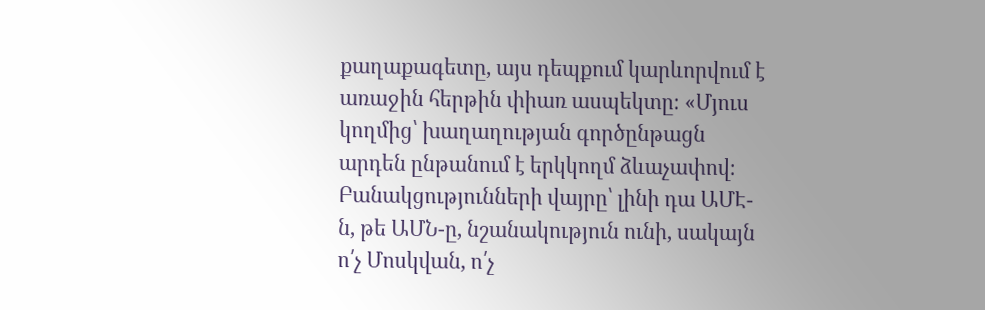քաղաքագետը, այս դեպքում կարևորվում է առաջին հերթին փիառ ասպեկտը։ «Մյուս կողմից՝ խաղաղության գործընթացն արդեն ընթանում է երկկողմ ձևաչափով։ Բանակցությունների վայրը՝ լինի դա ԱՄԷ-ն, թե ԱՄՆ-ը, նշանակություն ունի, սակայն ո՛չ Մոսկվան, ո՛չ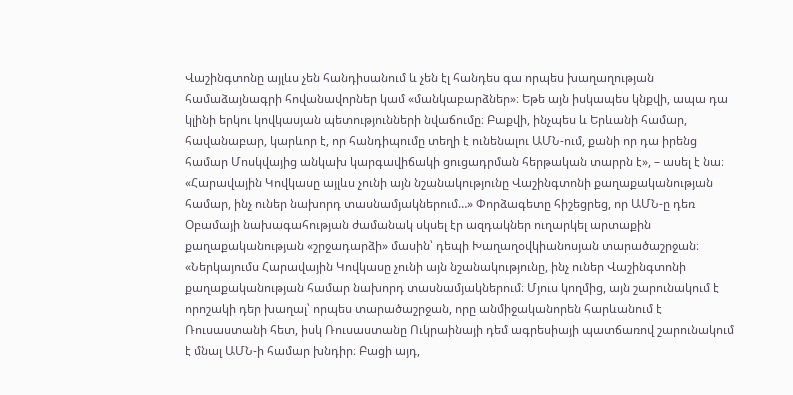Վաշինգտոնը այլևս չեն հանդիսանում և չեն էլ հանդես գա որպես խաղաղության համաձայնագրի հովանավորներ կամ «մանկաբարձներ»։ Եթե այն իսկապես կնքվի, ապա դա կլինի երկու կովկասյան պետությունների նվաճումը։ Բաքվի, ինչպես և Երևանի համար, հավանաբար, կարևոր է, որ հանդիպումը տեղի է ունենալու ԱՄՆ-ում, քանի որ դա իրենց համար Մոսկվայից անկախ կարգավիճակի ցուցադրման հերթական տարրն է», – ասել է նա։ «Հարավային Կովկասը այլևս չունի այն նշանակությունը Վաշինգտոնի քաղաքականության համար, ինչ ուներ նախորդ տասնամյակներում…» Փորձագետը հիշեցրեց, որ ԱՄՆ-ը դեռ Օբամայի նախագահության ժամանակ սկսել էր ազդակներ ուղարկել արտաքին քաղաքականության «շրջադարձի» մասին՝ դեպի Խաղաղօվկիանոսյան տարածաշրջան։ «Ներկայումս Հարավային Կովկասը չունի այն նշանակությունը, ինչ ուներ Վաշինգտոնի քաղաքականության համար նախորդ տասնամյակներում։ Մյուս կողմից, այն շարունակում է որոշակի դեր խաղալ՝ որպես տարածաշրջան, որը անմիջականորեն հարևանում է Ռուսաստանի հետ, իսկ Ռուսաստանը Ուկրաինայի դեմ ագրեսիայի պատճառով շարունակում է մնալ ԱՄՆ-ի համար խնդիր։ Բացի այդ,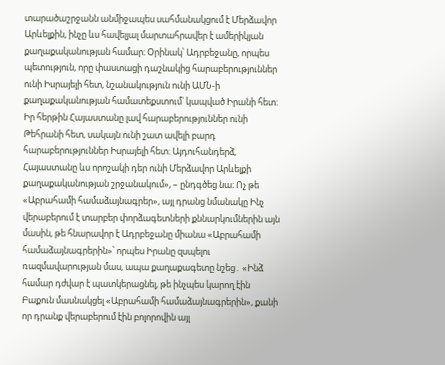տարածաշրջանն անմիջապես սահմանակցում է Մերձավոր Արևելքին, ինչը ևս հավելյալ մարտահրավեր է ամերիկյան քաղաքականության համար։ Օրինակ՝ Ադրբեջանը, որպես պետություն, որը փաստացի դաշնակից հարաբերություններ ունի Իսրայելի հետ, նշանակություն ունի ԱՄՆ-ի քաղաքականության համատեքստում՝ կապված Իրանի հետ։ Իր հերթին Հայաստանը լավ հարաբերություններ ունի Թեհրանի հետ, սակայն ունի շատ ավելի բարդ հարաբերություններ Իսրայելի հետ։ Այդուհանդերձ, Հայաստանը ևս որոշակի դեր ունի Մերձավոր Արևելքի քաղաքականության շրջանակում», – ընդգծեց նա։ Ոչ թե «Աբրահամի համաձայնագրեր», այլ դրանց նմանակը Ինչ վերաբերում է տարբեր փորձագետների քննարկումներին այն մասին, թե հնարավոր է Ադրբեջանը միանա «Աբրահամի համաձայնագրերին»՝ որպես Իրանը զսպելու ռազմավարության մաս, ապա քաղաքագետը նշեց․ «Ինձ համար դժվար է պատկերացնել, թե ինչպես կարող էին Բաքուն մասնակցել «Աբրահամի համաձայնագրերին», քանի որ դրանք վերաբերում էին բոլորովին այլ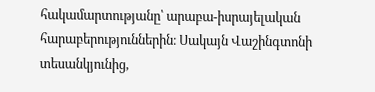հակամարտությանը՝ արաբա-իսրայելական հարաբերություններին։ Սակայն Վաշինգտոնի տեսանկյունից,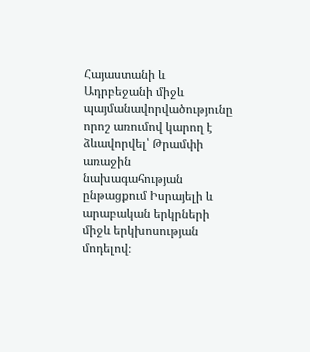Հայաստանի և Ադրբեջանի միջև պայմանավորվածությունը որոշ առումով կարող է ձևավորվել՝ Թրամփի առաջին նախագահության ընթացքում Իսրայելի և արաբական երկրների միջև երկխոսության մոդելով։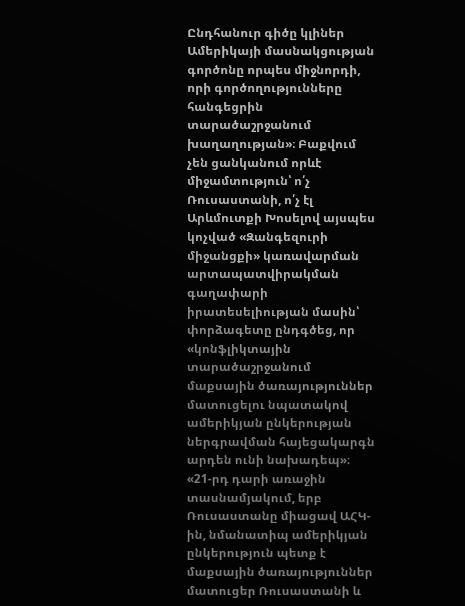Ընդհանուր գիծը կլիներ Ամերիկայի մասնակցության գործոնը որպես միջնորդի, որի գործողությունները հանգեցրին տարածաշրջանում խաղաղության»։ Բաքվում չեն ցանկանում որևէ միջամտություն՝ ո՛չ Ռուսաստանի, ո՛չ էլ Արևմուտքի Խոսելով այսպես կոչված «Զանգեզուրի միջանցքի» կառավարման արտապատվիրակման գաղափարի իրատեսելիության մասին՝ փորձագետը ընդգծեց, որ «կոնֆլիկտային տարածաշրջանում մաքսային ծառայություններ մատուցելու նպատակով ամերիկյան ընկերության ներգրավման հայեցակարգն արդեն ունի նախադեպ»։ «21-րդ դարի առաջին տասնամյակում, երբ Ռուսաստանը միացավ ԱՀԿ-ին, նմանատիպ ամերիկյան ընկերություն պետք է մաքսային ծառայություններ մատուցեր Ռուսաստանի և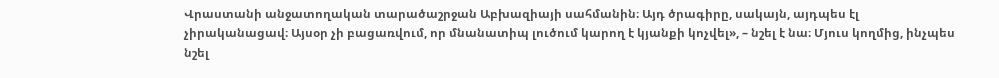Վրաստանի անջատողական տարածաշրջան Աբխազիայի սահմանին։ Այդ ծրագիրը, սակայն, այդպես էլ չիրականացավ։ Այսօր չի բացառվում, որ մնանատիպ լուծում կարող է կյանքի կոչվել», – նշել է նա։ Մյուս կողմից, ինչպես նշել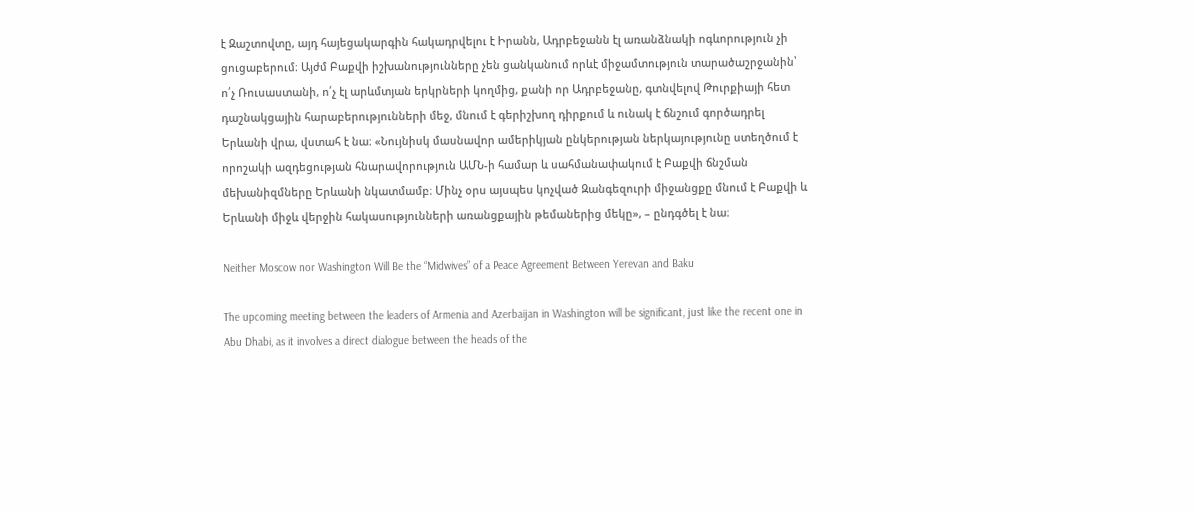է Զաշտովտը, այդ հայեցակարգին հակադրվելու է Իրանն, Ադրբեջանն էլ առանձնակի ոգևորություն չի ցուցաբերում։ Այժմ Բաքվի իշխանությունները չեն ցանկանում որևէ միջամտություն տարածաշրջանին՝ ո՛չ Ռուսաստանի, ո՛չ էլ արևմտյան երկրների կողմից, քանի որ Ադրբեջանը, գտնվելով Թուրքիայի հետ դաշնակցային հարաբերությունների մեջ, մնում է գերիշխող դիրքում և ունակ է ճնշում գործադրել Երևանի վրա, վստահ է նա։ «Նույնիսկ մասնավոր ամերիկյան ընկերության ներկայությունը ստեղծում է որոշակի ազդեցության հնարավորություն ԱՄՆ-ի համար և սահմանափակում է Բաքվի ճնշման մեխանիզմները Երևանի նկատմամբ։ Մինչ օրս այսպես կոչված Զանգեզուրի միջանցքը մնում է Բաքվի և Երևանի միջև վերջին հակասությունների առանցքային թեմաներից մեկը», – ընդգծել է նա։

Neither Moscow nor Washington Will Be the “Midwives” of a Peace Agreement Between Yerevan and Baku

The upcoming meeting between the leaders of Armenia and Azerbaijan in Washington will be significant, just like the recent one in Abu Dhabi, as it involves a direct dialogue between the heads of the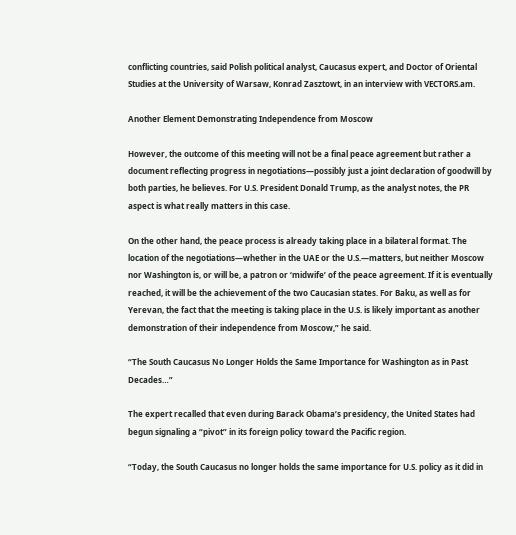conflicting countries, said Polish political analyst, Caucasus expert, and Doctor of Oriental Studies at the University of Warsaw, Konrad Zasztowt, in an interview with VECTORS.am.

Another Element Demonstrating Independence from Moscow

However, the outcome of this meeting will not be a final peace agreement but rather a document reflecting progress in negotiations—possibly just a joint declaration of goodwill by both parties, he believes. For U.S. President Donald Trump, as the analyst notes, the PR aspect is what really matters in this case.

On the other hand, the peace process is already taking place in a bilateral format. The location of the negotiations—whether in the UAE or the U.S.—matters, but neither Moscow nor Washington is, or will be, a patron or ‘midwife’ of the peace agreement. If it is eventually reached, it will be the achievement of the two Caucasian states. For Baku, as well as for Yerevan, the fact that the meeting is taking place in the U.S. is likely important as another demonstration of their independence from Moscow,” he said.

“The South Caucasus No Longer Holds the Same Importance for Washington as in Past Decades…”

The expert recalled that even during Barack Obama’s presidency, the United States had begun signaling a “pivot” in its foreign policy toward the Pacific region.

“Today, the South Caucasus no longer holds the same importance for U.S. policy as it did in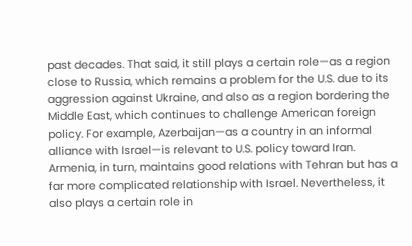past decades. That said, it still plays a certain role—as a region close to Russia, which remains a problem for the U.S. due to its aggression against Ukraine, and also as a region bordering the Middle East, which continues to challenge American foreign policy. For example, Azerbaijan—as a country in an informal alliance with Israel—is relevant to U.S. policy toward Iran. Armenia, in turn, maintains good relations with Tehran but has a far more complicated relationship with Israel. Nevertheless, it also plays a certain role in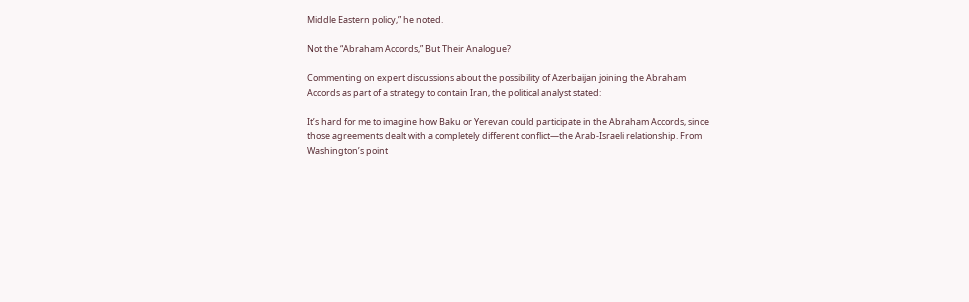Middle Eastern policy,” he noted.

Not the “Abraham Accords,” But Their Analogue?

Commenting on expert discussions about the possibility of Azerbaijan joining the Abraham Accords as part of a strategy to contain Iran, the political analyst stated:

It’s hard for me to imagine how Baku or Yerevan could participate in the Abraham Accords, since those agreements dealt with a completely different conflict—the Arab-Israeli relationship. From Washington’s point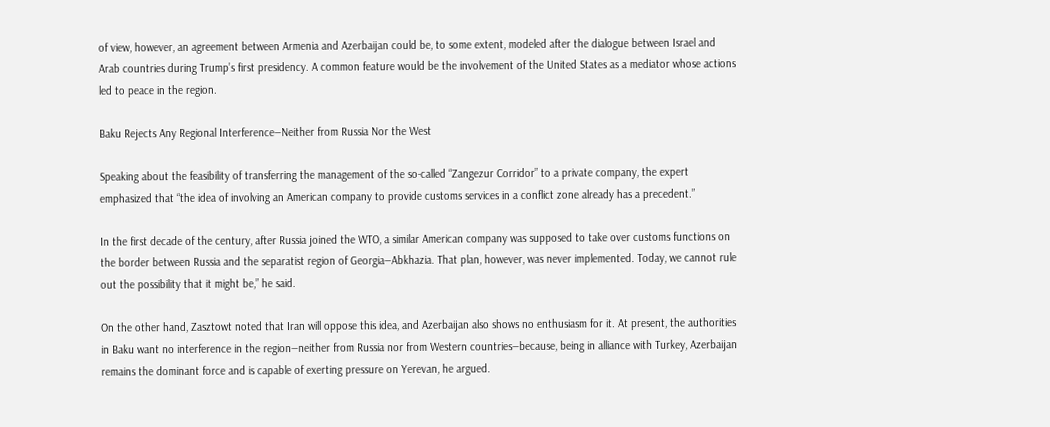of view, however, an agreement between Armenia and Azerbaijan could be, to some extent, modeled after the dialogue between Israel and Arab countries during Trump’s first presidency. A common feature would be the involvement of the United States as a mediator whose actions led to peace in the region.

Baku Rejects Any Regional Interference—Neither from Russia Nor the West

Speaking about the feasibility of transferring the management of the so-called “Zangezur Corridor” to a private company, the expert emphasized that “the idea of involving an American company to provide customs services in a conflict zone already has a precedent.”

In the first decade of the century, after Russia joined the WTO, a similar American company was supposed to take over customs functions on the border between Russia and the separatist region of Georgia—Abkhazia. That plan, however, was never implemented. Today, we cannot rule out the possibility that it might be,” he said.

On the other hand, Zasztowt noted that Iran will oppose this idea, and Azerbaijan also shows no enthusiasm for it. At present, the authorities in Baku want no interference in the region—neither from Russia nor from Western countries—because, being in alliance with Turkey, Azerbaijan remains the dominant force and is capable of exerting pressure on Yerevan, he argued.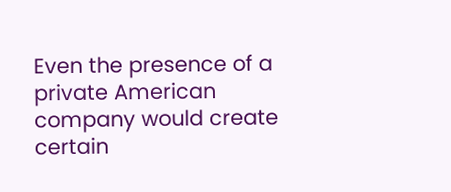Even the presence of a private American company would create certain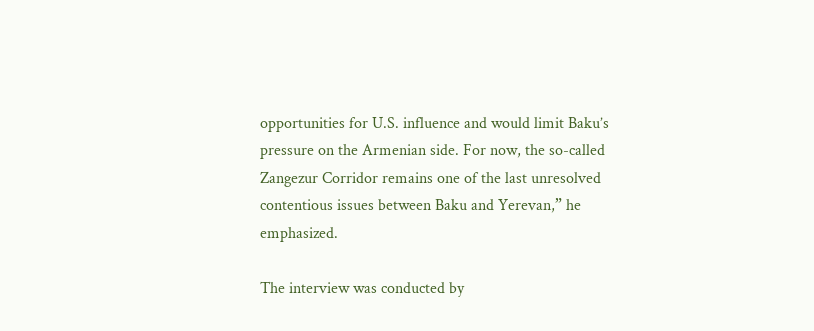opportunities for U.S. influence and would limit Baku’s pressure on the Armenian side. For now, the so-called Zangezur Corridor remains one of the last unresolved contentious issues between Baku and Yerevan,” he emphasized.

The interview was conducted by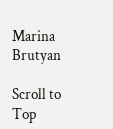Marina Brutyan

Scroll to Top